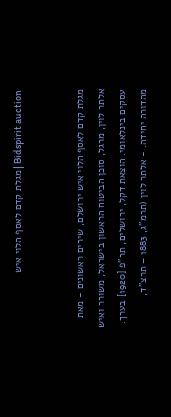Bidspirit auction | מגלת קדם לאסף הלוי איש


מגלת קדם לאסף הלוי איש ירושלם, שירים ראשונים - מאת אלתר לוין, מרגל, סוכן הביטוח הראשון בישראל, משורר ואיש עסקים בינלאומי. הוצאת דקל, ירושלים, תר”פ [1920] בערך. מהדורה יחידה. - אלתר לוין (תרמ”ג, 1883 – תרצ”ד,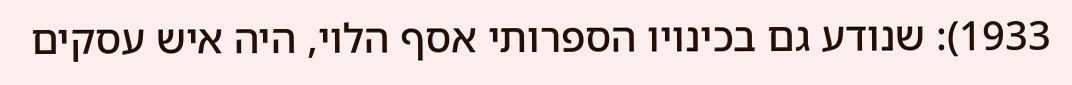1933): שנודע גם בכינויו הספרותי אסף הלוי, היה איש עסקים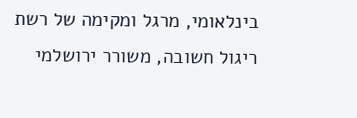בינלאומי, מרגל ומקימה של רשת ריגול חשובה, משורר ירושלמי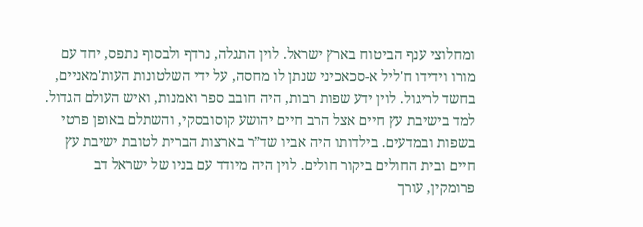ומחלוצי ענף הביטוח בארץ ישראל. לוין התגלה, נרדף ולבסוף נתפס, יחד עם מורו וידידו ח'ליל א-סכאכיני שנתן לו מחסה, על ידי השלטונות העות'מאניים, בחשד לריגול. לוין ידע שפות רבות, היה חובב ספר ואמנות, ואיש העולם הגדול. למד בישיבת עץ חיים אצל הרב חיים יהושע קוסובסקי, והשתלם באופן פרטי בשפות ובמדעים. בילדותו היה אביו שד”ר בארצות הברית לטובת ישיבת עץ חיים ובית החולים ביקור חולים. לוין היה מיודד עם בניו של ישראל דב פרומקין, עורך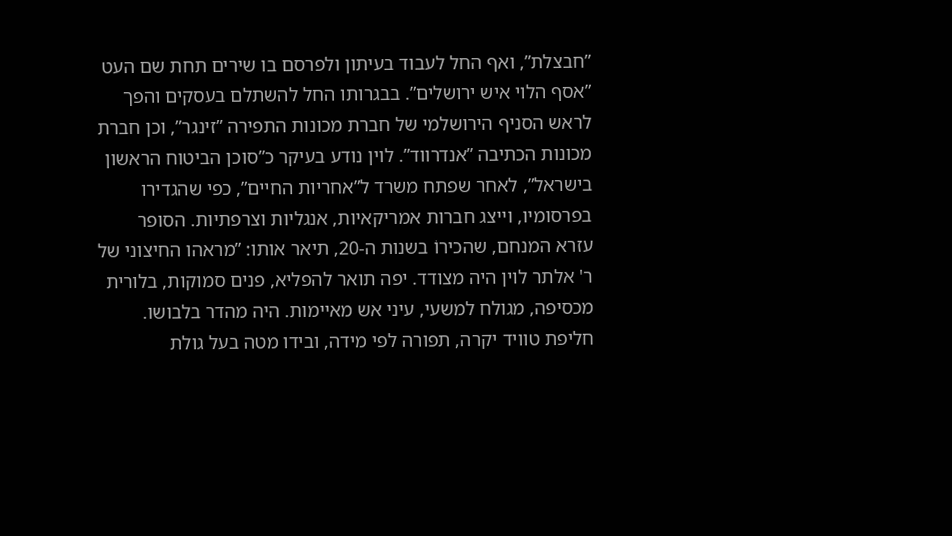”חבצלת”, ואף החל לעבוד בעיתון ולפרסם בו שירים תחת שם העט ”אסף הלוי איש ירושלים”. בבגרותו החל להשתלם בעסקים והפך לראש הסניף הירושלמי של חברת מכונות התפירה ”זינגר”, וכן חברת מכונות הכתיבה ”אנדרווד”. לוין נודע בעיקר כ”סוכן הביטוח הראשון בישראל”, לאחר שפתח משרד ל”אחריות החיים”, כפי שהגדירו בפרסומיו, וייצג חברות אמריקאיות, אנגליות וצרפתיות. הסופר עזרא המנחם, שהכירוֹ בשנות ה-20, תיאר אותו: ”מראהו החיצוני של ר' אלתר לוין היה מצודד. יפה תואר להפליא, פנים סמוקות, בלורית מכסיפה, מגולח למשעי, עיני אש מאיימות. היה מהדר בלבושו. חליפת טוויד יקרה, תפורה לפי מידה, ובידו מטה בעל גולת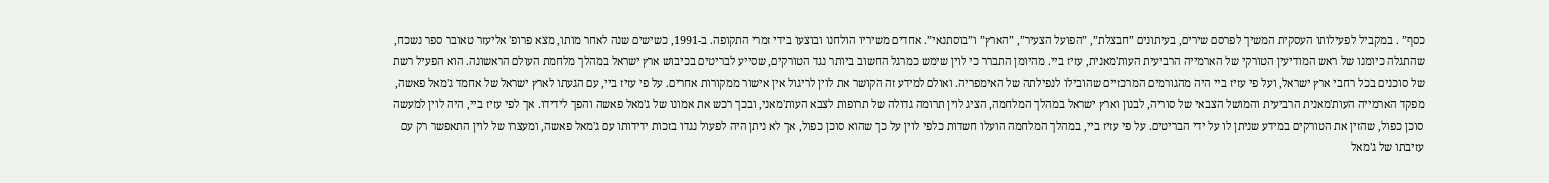כסף” . במקביל לפעילותו העסקית המשיך לפרסם שירים, בעיתונים ”חבצלת”, ”הפועל הצעיר”, ”הארץ” ו”בוסתנאי”. אחדים משיריו הולחנו ובוצעו בידי זמרי התקופה. ב-1991, כשישים שנה לאחר מותו, מצא פרופ' אליעזר טאובר ספר נשכח, שהתגלה כיומנו של ראש המודיעין הטורקי של הארמייה הרביעית העות'מאנית, עזיז ביי. מהיומן התברר כי לוין שימש כמרגל החשוב ביותר נגד הטורקים, שסייע לבריטים בכיבוש ארץ ישראל במהלך מלחמת העולם הראשונה. הוא הפעיל רשת של סוכנים בכל רחבי ארץ ישראל, ועל פי עזיז ביי היה מהגורמים המרכזיים שהובילו לנפילתה של האימפריה. ואולם למידע זה הקושר את לוין לריגול אין אישור ממקורות אחרים. על פי עזיז ביי, עם הגעתו לארץ ישראל של אחמד ג'מאל פאשה, מפקד הארמייה העות'מאנית הרביעית והמושל הצבאי של סוריה, לבנון וארץ ישראל במהלך המלחמה, הציג לוין תרומה גדולה של תרופות לצבא העות'מאני, ובכך רכש את אמונו של ג'מאל פאשה והפך לידידו. אך לפי עזיז ביי, היה לוין למעשה סוכן כפול, שהזין את הטורקים במידע שניתן לו על ידי הבריטים. על פי עזיז ביי, במהלך המלחמה הועלו חשדות כלפי לוין על כך שהוא סוכן כפול, אך לא ניתן היה לפעול נגדו בזכות ידידותו עם ג'מאל פאשה, ומעצרו של לוין התאפשר רק עם עזיבתו של ג'מאל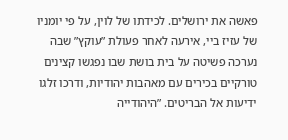פאשה את ירושלים. לכידתו של לוין, על פי יומניו של עזיז ביי, אירעה לאחר פעולת ”עוקץ” שבה נערכה פשיטה על בית בושת שבו נפגשו קצינים טורקיים בכירים עם מאהבות יהודיות, ודרכו זלגו ידיעות אל הבריטים. ”היהודייה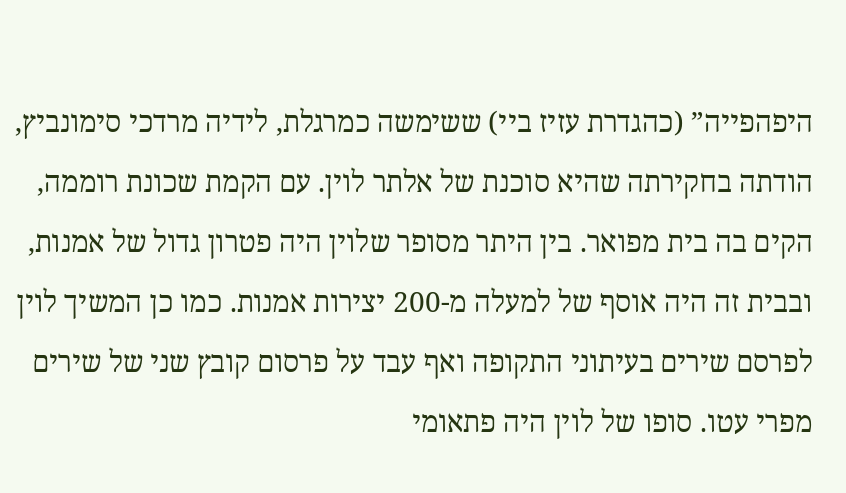היפהפייה” (כהגדרת עזיז ביי) ששימשה כמרגלת, לידיה מרדכי סימונביץ, הודתה בחקירתה שהיא סוכנת של אלתר לוין. עם הקמת שכונת רוממה, הקים בה בית מפואר. בין היתר מסופר שלוין היה פטרון גדול של אמנות, ובבית זה היה אוסף של למעלה מ-200 יצירות אמנות. כמו כן המשיך לוין לפרסם שירים בעיתוני התקופה ואף עבד על פרסום קובץ שני של שירים מפרי עטו. סופו של לוין היה פתאומי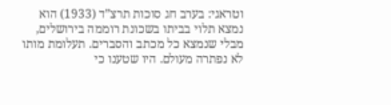וטראגי: בערב חג סוכות תרצ”ד (1933) הוא נמצא תלוי בביתו בשכונת רוממה בירושלים, מבלי שנמצא כל מכתב והסברים. תעלומת מותו לא נפתרה מעולם. היו שטענו כי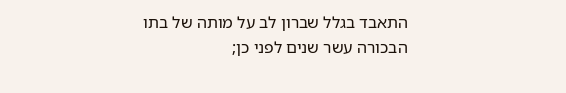התאבד בגלל שברון לב על מותה של בתו הבכורה עשר שנים לפני כן;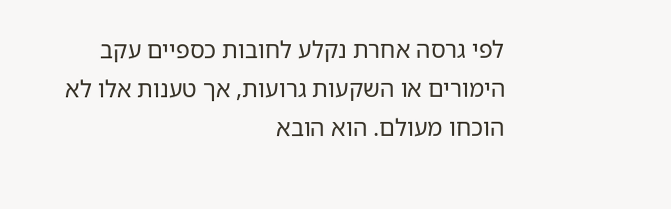לפי גרסה אחרת נקלע לחובות כספיים עקב הימורים או השקעות גרועות, אך טענות אלו לא הוכחו מעולם. הוא הובא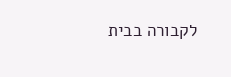לקבורה בבית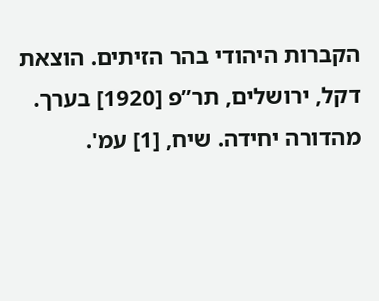הקברות היהודי בהר הזיתים. הוצאת דקל, ירושלים, תר”פ [1920] בערך. מהדורה יחידה. שיח, [1] עמ'.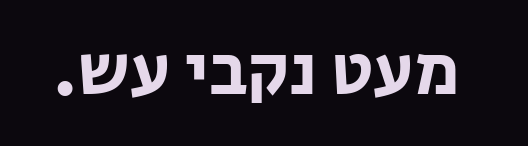מעט נקבי עש.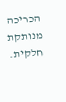הכריכה מנותקת חלקית.